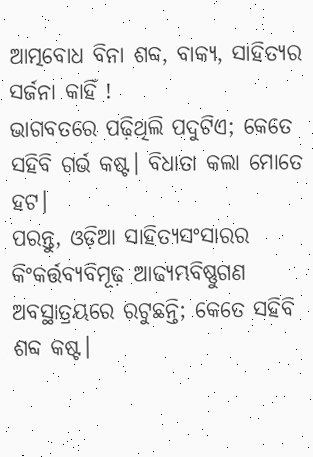ଆତ୍ମବୋଧ ବିନା ଶବ୍ଦ, ବାକ୍ୟ, ସାହିତ୍ୟର ସର୍ଜନା କାହିଁ !
ଭାଗବତରେ ପଢ଼ିଥିଲି ପଦୁଟିଏ; କେତେ ସହିବି ଗର୍ଭ କଷ୍ଟ। ବିଧାତା କଲା ମୋତେ ହଟ।
ପରନ୍ତୁ, ଓଡ଼ିଆ ସାହିତ୍ୟସଂସାରର କିଂକର୍ତ୍ତବ୍ୟବିମୂଢ଼ ଆଢ୍ୟମ୍ଭବିଷ୍ଣୁଗଣ ଅବସ୍ଥାତ୍ରୟରେ ରଟୁଛନ୍ତି; କେତେ ସହିବି ଶବ୍ଦ କଷ୍ଟ।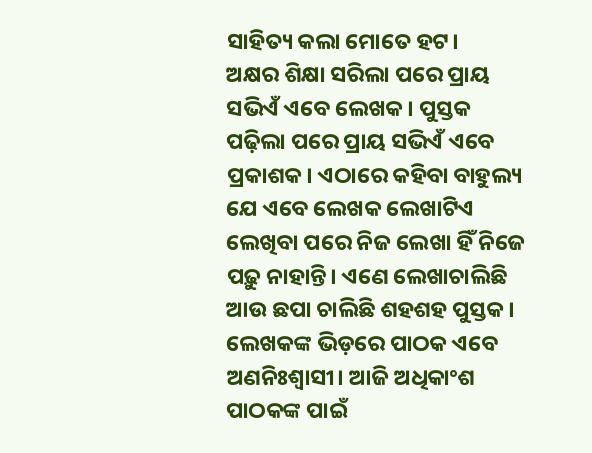ସାହିତ୍ୟ କଲା ମୋତେ ହଟ।
ଅକ୍ଷର ଶିକ୍ଷା ସରିଲା ପରେ ପ୍ରାୟ ସଭିଏଁ ଏବେ ଲେଖକ। ପୁସ୍ତକ ପଢ଼ିଲା ପରେ ପ୍ରାୟ ସଭିଏଁ ଏବେ ପ୍ରକାଶକ। ଏଠାରେ କହିବା ବାହୁଲ୍ୟ ଯେ ଏବେ ଲେଖକ ଲେଖାଟିଏ ଲେଖିବା ପରେ ନିଜ ଲେଖା ହିଁ ନିଜେ ପଢ଼ୁ ନାହାନ୍ତି। ଏଣେ ଲେଖାଚାଲିଛି ଆଉ ଛପା ଚାଲିଛି ଶହଶହ ପୁସ୍ତକ। ଲେଖକଙ୍କ ଭିଡ଼ରେ ପାଠକ ଏବେ ଅଣନିଃଶ୍ୱାସୀ। ଆଜି ଅଧିକାଂଶ ପାଠକଙ୍କ ପାଇଁ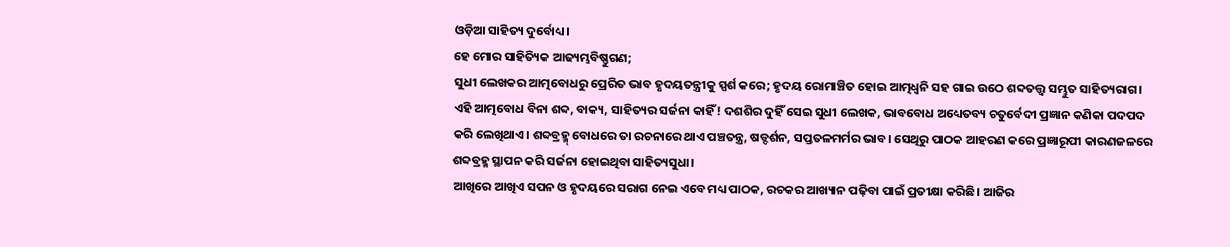ଓଡ଼ିଆ ସାହିତ୍ୟ ଦୁର୍ବୋଧ୍ୟ।
ହେ ମୋର ସାହିତ୍ୟିକ ଆଢ୍ୟମ୍ଭବିଷ୍ଣୁଗଣ;
ସୁଧୀ ଲେଖକର ଆତ୍ମବୋଧରୁ ପ୍ରେରିତ ଭାବ ହୃଦୟତନ୍ତ୍ରୀକୁ ସ୍ପର୍ଶ କରେ; ହୃଦୟ ରୋମାଞ୍ଚିତ ହୋଇ ଆତ୍ମଧ୍ୱନି ସହ ଗାଇ ଉଠେ ଶବ୍ଦତତ୍ତ୍ୱ ସମ୍ଭୁତ ସାହିତ୍ୟରାଗ। ଏହି ଆତ୍ମବୋଧ ବିନା ଶବ୍ଦ, ବାକ୍ୟ, ସାହିତ୍ୟର ସର୍ଜନା କାହିଁ! ଦଶଶିର ଦୁହିଁ ସେଇ ସୁଧୀ ଲେଖକ, ଭାବବୋଧ ଅଧ୍ୟେତବ୍ୟ ଚତୁର୍ବେଦୀ ପ୍ରଜ୍ଞାନ କଣିକା ପଦପଦ କରି ଲେଖିଥାଏ। ଶବ୍ଦବ୍ରହ୍ମ୍ ବୋଧରେ ତା ରଚନାରେ ଥାଏ ପଞ୍ଚତନ୍ତ୍ର, ଷଡ୍ଦର୍ଶନ, ସପ୍ତତଳମର୍ମର ଭାବ। ସେଥିରୁ ପାଠକ ଆହରଣ କରେ ପ୍ରଜ୍ଞାରୂପୀ କାରଣଜଳରେ ଶବ୍ଦବ୍ରହ୍ମ ସ୍ଥାପନ କରି ସର୍ଜନା ହୋଇଥିବା ସାହିତ୍ୟସୁଧା।
ଆଖିରେ ଆଖିଏ ସପନ ଓ ହୃଦୟରେ ସରାଗ ନେଇ ଏବେ ମଧ୍ୟ ପାଠକ, ରଚକର ଆଖ୍ୟାନ ପଢ଼ିବା ପାଇଁ ପ୍ରତୀକ୍ଷା କରିଛି। ଆଜିର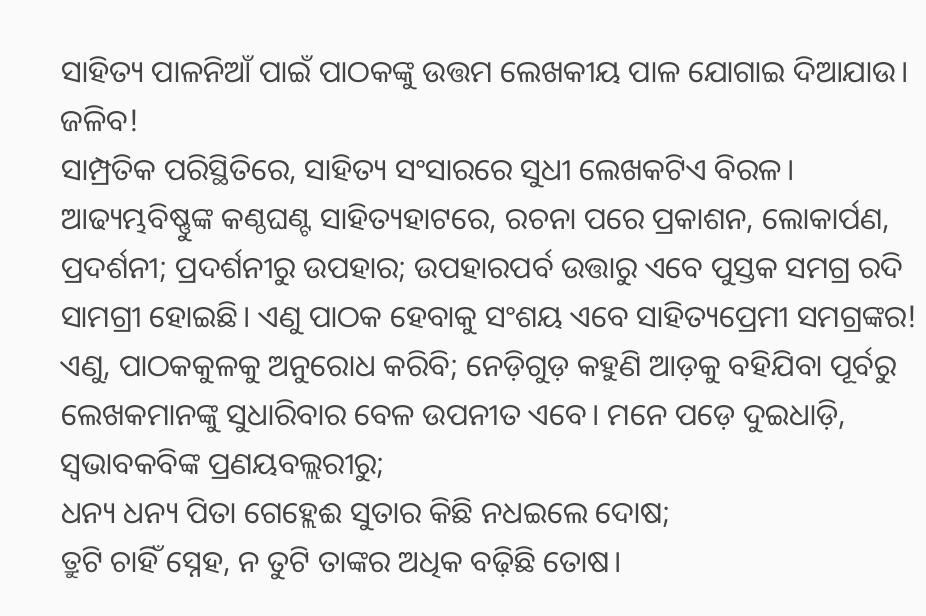ସାହିତ୍ୟ ପାଳନିଆଁ ପାଇଁ ପାଠକଙ୍କୁ ଉତ୍ତମ ଲେଖକୀୟ ପାଳ ଯୋଗାଇ ଦିଆଯାଉ। ଜଳିବ!
ସାମ୍ପ୍ରତିକ ପରିସ୍ଥିତିରେ, ସାହିତ୍ୟ ସଂସାରରେ ସୁଧୀ ଲେଖକଟିଏ ବିରଳ। ଆଢ୍ୟମ୍ଭବିଷ୍ଣୁଙ୍କ କଣ୍ଠଘଣ୍ଟ ସାହିତ୍ୟହାଟରେ, ରଚନା ପରେ ପ୍ରକାଶନ, ଲୋକାର୍ପଣ, ପ୍ରଦର୍ଶନୀ; ପ୍ରଦର୍ଶନୀରୁ ଉପହାର; ଉପହାରପର୍ବ ଉତ୍ତାରୁ ଏବେ ପୁସ୍ତକ ସମଗ୍ର ରଦି ସାମଗ୍ରୀ ହୋଇଛି। ଏଣୁ ପାଠକ ହେବାକୁ ସଂଶୟ ଏବେ ସାହିତ୍ୟପ୍ରେମୀ ସମଗ୍ରଙ୍କର! ଏଣୁ, ପାଠକକୁଳକୁ ଅନୁରୋଧ କରିବି; ନେଡ଼ିଗୁଡ଼ କହୁଣି ଆଡ଼କୁ ବହିଯିବା ପୂର୍ବରୁ ଲେଖକମାନଙ୍କୁ ସୁଧାରିବାର ବେଳ ଉପନୀତ ଏବେ। ମନେ ପଡ଼େ ଦୁଇଧାଡ଼ି, ସ୍ୱଭାବକବିଙ୍କ ପ୍ରଣୟବଲ୍ଲରୀରୁ;
ଧନ୍ୟ ଧନ୍ୟ ପିତା ଗେହ୍ଲେଈ ସୁତାର କିଛି ନଧଇଲେ ଦୋଷ;
ତ୍ରୁଟି ଚାହିଁ ସ୍ନେହ, ନ ତୁଟି ତାଙ୍କର ଅଧିକ ବଢ଼ିଛି ତୋଷ।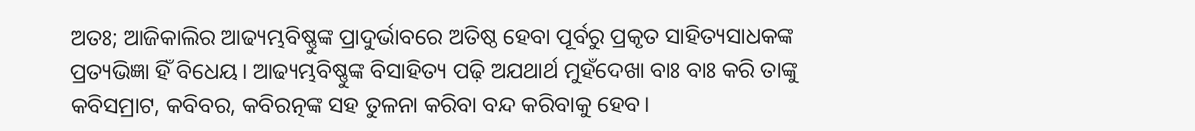ଅତଃ; ଆଜିକାଲିର ଆଢ୍ୟମ୍ଭବିଷ୍ଣୁଙ୍କ ପ୍ରାଦୁର୍ଭାବରେ ଅତିଷ୍ଠ ହେବା ପୂର୍ବରୁ ପ୍ରକୃତ ସାହିତ୍ୟସାଧକଙ୍କ ପ୍ରତ୍ୟଭିଜ୍ଞା ହିଁ ବିଧେୟ। ଆଢ୍ୟମ୍ଭବିଷ୍ଣୁଙ୍କ ବିସାହିତ୍ୟ ପଢ଼ି ଅଯଥାର୍ଥ ମୁହଁଦେଖା ବାଃ ବାଃ କରି ତାଙ୍କୁ କବିସମ୍ରାଟ, କବିବର, କବିରତ୍ନଙ୍କ ସହ ତୁଳନା କରିବା ବନ୍ଦ କରିବାକୁ ହେବ।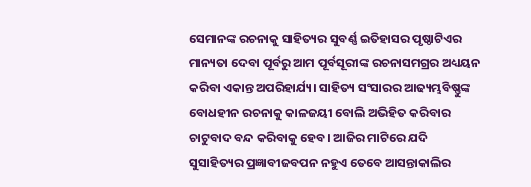ସେମାନଙ୍କ ରଚନାକୁ ସାହିତ୍ୟର ସୁବର୍ଣ୍ଣ ଇତିହାସର ପୃଷ୍ଠାଟିଏର ମାନ୍ୟତା ଦେବା ପୂର୍ବରୁ ଆମ ପୂର୍ବସୂରୀଙ୍କ ରଚନାସମଗ୍ରର ଅଧ୍ୟୟନ କରିବା ଏକାନ୍ତ ଅପରିହାର୍ଯ୍ୟ। ସାହିତ୍ୟ ସଂସାରର ଆଢ୍ୟମ୍ଭବିଷ୍ଣୁଙ୍କ ବୋଧହୀନ ରଚନାକୁ କାଳଜୟୀ ବୋଲି ଅଭିହିତ କରିବାର ଚାଟୁବାଦ ବନ୍ଦ କରିବାକୁ ହେବ। ଆଜିର ମାଟିରେ ଯଦି ସୁସାହିତ୍ୟର ପ୍ରଜ୍ଞାବୀଜବପନ ନହୁଏ ତେବେ ଆସନ୍ତାକାଲିର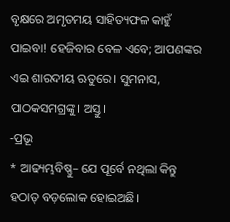ବୃକ୍ଷରେ ଅମୃତମୟ ସାହିତ୍ୟଫଳ କାହୁଁ ପାଇବା! ହେଜିବାର ବେଳ ଏବେ; ଆପଣଙ୍କର ଏଇ ଶାରଦୀୟ ଋତୁରେ। ସୁମନାସ, ପାଠକସମଗ୍ରଙ୍କୁ। ଅସ୍ତୁ।
-ପ୍ରଭୂ
* ଆଢ୍ୟମ୍ଭବିଷ୍ଣୁ– ଯେ ପୂର୍ବେ ନଥିଲା କିନ୍ତୁ ହଠାତ୍ ବଡ଼ଲୋକ ହୋଇଅଛି।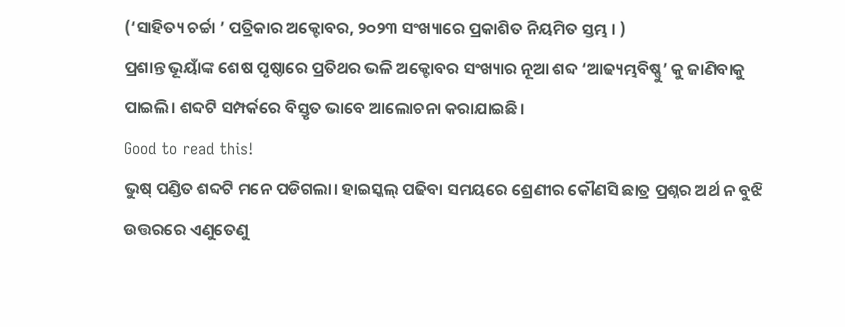(‘ସାହିତ୍ୟ ଚର୍ଚ୍ଚା ’ ପତ୍ରିକାର ଅକ୍ଟୋବର, ୨୦୨୩ ସଂଖ୍ୟାରେ ପ୍ରକାଶିତ ନିୟମିତ ସ୍ତମ୍ଭ । )
ପ୍ରଶାନ୍ତ ଭୂୟାଁଙ୍କ ଶେଷ ପୃଷ୍ଠାରେ ପ୍ରତିଥର ଭଳି ଅକ୍ଟୋବର ସଂଖ୍ୟାର ନୂଆ ଶବ୍ଦ ‘ଆଢ୍ୟମ୍ଭବିଷ୍ଣୁ’ କୁ ଜାଣିବାକୁ ପାଇଲି। ଶବ୍ଦଟି ସମ୍ପର୍କରେ ବିସ୍ତୃତ ଭାବେ ଆଲୋଚନା କରାଯାଇଛି।
Good to read this!
ଭୁଷ୍ ପଣ୍ଡିତ ଶବ୍ଦଟି ମନେ ପଡିଗଲା। ହାଇସ୍କଲ୍ ପଢିବା ସମୟରେ ଶ୍ରେଣୀର କୌଣସି ଛାତ୍ର ପ୍ରଶ୍ନର ଅର୍ଥ ନ ବୁଝି ଉତ୍ତରରେ ଏଣୁତେଣୁ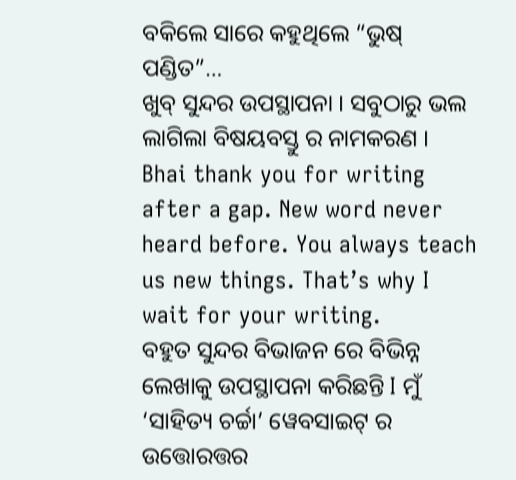ବକିଲେ ସାରେ କହୁଥିଲେ “ଭୁଷ୍ ପଣ୍ଡିତ”…
ଖୁବ୍ ସୁନ୍ଦର ଉପସ୍ଥାପନା । ସବୁଠାରୁ ଭଲ ଲାଗିଲା ବିଷୟବସ୍ତୁ ର ନାମକରଣ ।
Bhai thank you for writing after a gap. New word never heard before. You always teach us new things. That’s why I wait for your writing.
ବହୁତ ସୁନ୍ଦର ବିଭାଜନ ରେ ବିଭିନ୍ନ ଲେଖାକୁ ଉପସ୍ଥାପନା କରିଛନ୍ତି I ମୁଁ ‘ସାହିତ୍ୟ ଚର୍ଚ୍ଚା’ ୱେବସାଇଟ୍ ର ଉତ୍ତୋରତ୍ତର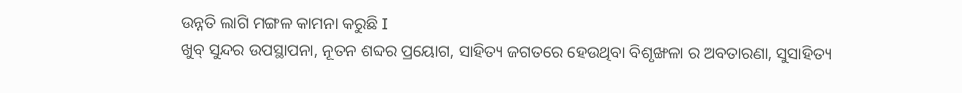ଉନ୍ନତି ଲାଗି ମଙ୍ଗଳ କାମନା କରୁଛି I
ଖୁବ୍ ସୁନ୍ଦର ଉପସ୍ଥାପନା, ନୂତନ ଶବ୍ଦର ପ୍ରୟୋଗ, ସାହିତ୍ୟ ଜଗତରେ ହେଉଥିବା ବିଶୃଙ୍ଖଳା ର ଅବତାରଣା, ସୁସାହିତ୍ୟ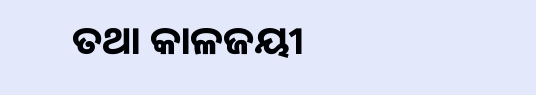ତଥା କାଳଜୟୀ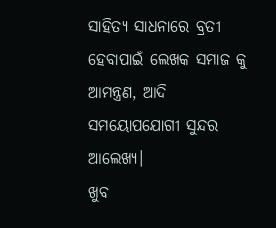ସାହିତ୍ୟ ସାଧନାରେ ବ୍ରତୀ ହେବାପାଇଁ ଲେଖକ ସମାଜ କୁ ଆମନ୍ତ୍ରଣ, ଆଦି ସମୟୋପଯୋଗୀ ସୁନ୍ଦର ଆଲେଖ୍ୟ।
ଖୁବ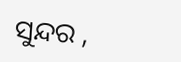ସୁନ୍ଦର ,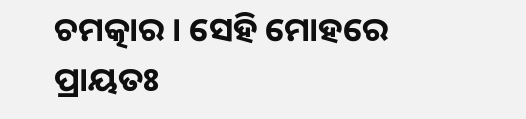ଚମତ୍କାର । ସେହି ମୋହରେ ପ୍ରାୟତଃ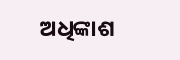ଅଧିଙ୍କାଶ